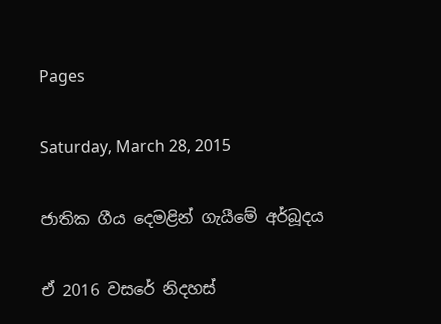Pages

Saturday, March 28, 2015

ජාතික ගීය දෙමළින් ගැයීමේ අර්බූදය

ඒ 2016 වසරේ නිදහස්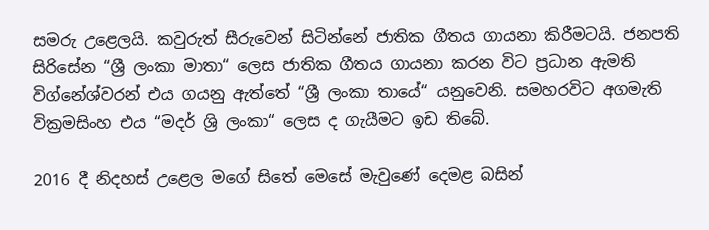සමරු උළෙලයි. කවුරුත් සීරුවෙන් සිටින්නේ ජාතික ගීතය ගායනා කිරීමටයි. ජනපති සිරිසේන “ශ්‍රී ලංකා මාතා“ ලෙස ජාතික ගීතය ගායනා කරන විට ප්‍රධාන ඇමති විග්නේශ්වරන් එය ගයනු ඇත්තේ “ශ්‍රී ලංකා තායේ“ යනුවෙනි. සමහරවිට අගමැති වික්‍රමසිංහ එය “මදර් ශ්‍රි ලංකා“ ලෙස ද ගැයීමට ඉඩ තිබේ.

2016 දී නිදහස් උළෙල මගේ සිතේ මෙසේ මැවුණේ දෙමළ බසින්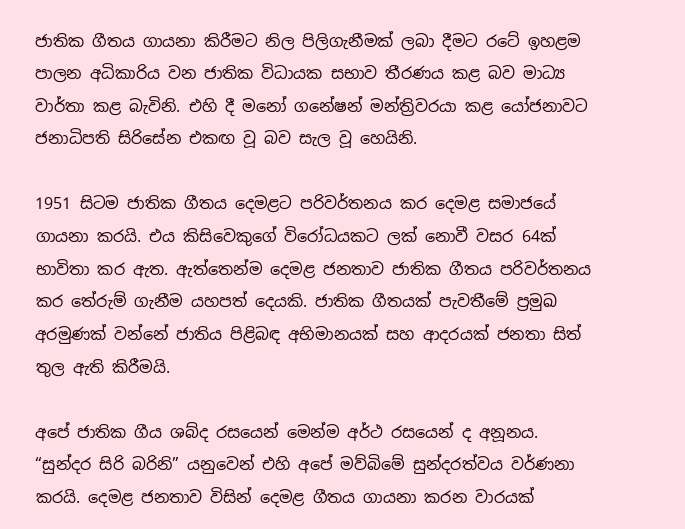ජාතික ගීතය ගායනා කිරීමට නිල පිලිගැනීමක් ලබා දීමට රටේ ඉහළම පාලන අධිකාරිය වන ජාතික විධායක සභාව තීරණය කළ බව මාධ්‍ය වාර්තා කළ බැවිනි. එහි දී මනෝ ගනේෂන් මන්ත්‍රිවරයා කළ යෝජනාවට ජනාධිපති සිරිසේන එකඟ වූ බව සැල වූ හෙයිනි.

1951 සිටම ජාතික ගීතය දෙමළට පරිවර්තනය කර දෙමළ සමාජයේ ගායනා කරයි. එය කිසිවෙකුගේ විරෝධයකට ලක් නොවී වසර 64ක් භාවිතා කර ඇත. ඇත්තෙන්ම දෙමළ ජනතාව ජාතික ගීතය පරිවර්තනය කර තේරුම් ගැනීම යහපත් දෙයකි. ජාතික ගීතයක් පැවතීමේ ප්‍රමුඛ අරමුණක් වන්නේ ජාතිය පිළිබඳ අභිමානයක් සහ ආදරයක් ජනතා සිත් තුල ඇති කිරීමයි.

අපේ ජාතික ගීය ශබ්ද රසයෙන් මෙන්ම අර්ථ රසයෙන් ද අනූනය. “සුන්දර සිරි බරිනි” යනුවෙන් එහි අපේ මව්බිමේ සුන්දරත්වය වර්ණනා කරයි. දෙමළ ජනතාව විසින් දෙමළ ගීතය ගායනා කරන වාරයක්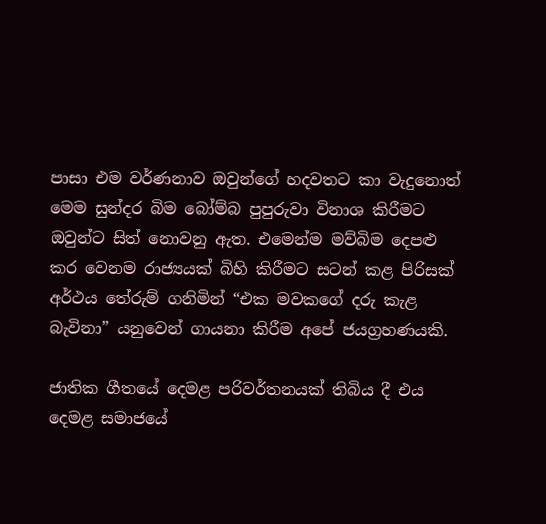පාසා එම වර්ණනාව ඔවුන්ගේ හදවතට කා වැදුනොත් මෙම සුන්දර බිම බෝම්බ පුපුරුවා විනාශ කිරීමට ඔවුන්ට සිත් නොවනු ඇත. එමෙන්ම මව්බිම දෙපළු කර වෙනම රාජ්‍යයක් බිහි කිරීමට සටන් කළ පිරිසක් අර්ථය තේරුම් ගනිමින් “එක මවකගේ දරු කැළ බැවිනා” යනුවෙන් ගායනා කිරීම අපේ ජයග්‍රහණයකි.

ජාතික ගීතයේ දෙමළ පරිවර්තනයක් තිබිය දී එය දෙමළ සමාජයේ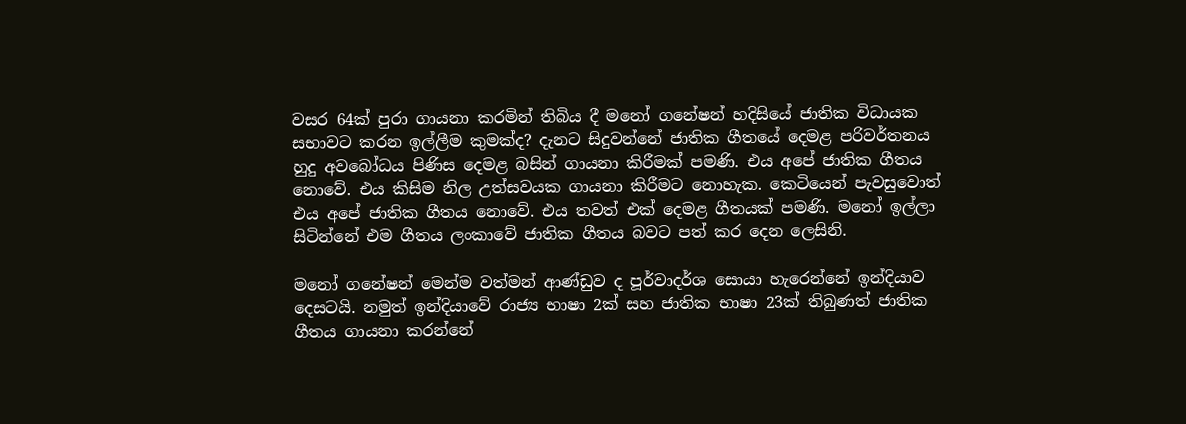වසර 64ක් පුරා ගායනා කරමින් තිබිය දී මනෝ ගනේෂන් හදිසියේ ජාතික විධායක සභාවට කරන ඉල්ලීම කුමක්ද? දැනට සිදුවන්නේ ජාතික ගීතයේ දෙමළ පරිවර්තනය හුදු අවබෝධය පිණිස දෙමළ බසින් ගායනා කිරීමක් පමණි. එය අපේ ජාතික ගීතය නොවේ. එය කිසිම නිල උත්සවයක ගායනා කිරීමට නොහැක. කෙටියෙන් පැවසුවොත් එය අපේ ජාතික ගීතය නොවේ. එය තවත් එක් දෙමළ ගීතයක් පමණි. මනෝ ඉල්ලා සිටින්නේ එම ගීතය ලංකාවේ ජාතික ගීතය බවට පත් කර දෙන ලෙසිනි.

මනෝ ගනේෂන් මෙන්ම වත්මන් ආණ්ඩුව ද පූර්වාදර්ශ සොයා හැරෙන්නේ ඉන්දියාව දෙසටයි. නමුත් ඉන්දියාවේ රාජ්‍ය භාෂා 2ක් සහ ජාතික භාෂා 23ක් තිබුණත් ජාතික ගීතය ගායනා කරන්නේ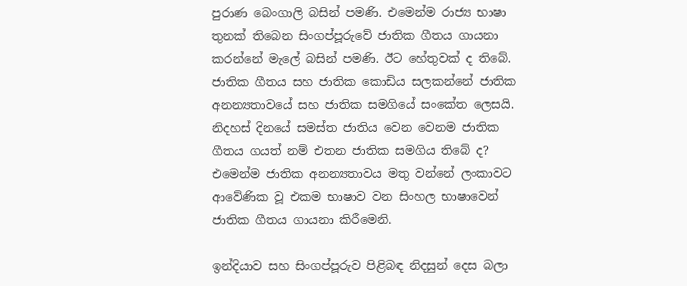පුරාණ බෙංගාලි බසින් පමණි. එමෙන්ම රාජ්‍ය භාෂා තුනක් තිබෙන සිංගප්පූරුවේ ජාතික ගීතය ගායනා කරන්නේ මැලේ බසින් පමණි. ඊට හේතුවක් ද තිබේ. ජාතික ගීතය සහ ජාතික කොඩිය සලකන්නේ ජාතික අනන්‍යතාවයේ සහ ජාතික සමගියේ සංකේත ලෙසයි. නිදහස් දිනයේ සමස්ත ජාතිය වෙන වෙනම ජාතික ගීතය ගයත් නම් එතන ජාතික සමගිය තිබේ ද? එමෙන්ම ජාතික අනන්‍යතාවය මතු වන්නේ ලංකාවට ආවේණික වූ එකම භාෂාව වන සිංහල භාෂාවෙන් ජාතික ගීතය ගායනා කිරීමෙනි.

ඉන්දියාව සහ සිංගප්පූරුව පිළිබඳ නිදසුන් දෙස බලා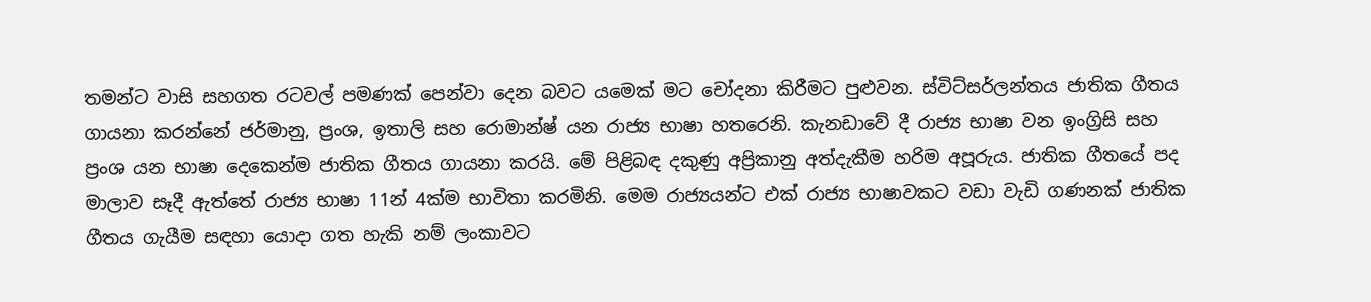තමන්ට වාසි සහගත රටවල් පමණක් පෙන්වා දෙන බවට යමෙක් මට චෝදනා කිරීමට පුළුවන. ස්විට්සර්ලන්තය ජාතික ගීතය ගායනා කරන්නේ ජර්මානු, ප්‍රංශ, ඉතාලි සහ රොමාන්ෂ් යන රාජ්‍ය භාෂා හතරෙනි. කැනඩාවේ දී රාජ්‍ය භාෂා වන ඉංග්‍රිසි සහ ප්‍රංශ යන භාෂා දෙකෙන්ම ජාතික ගීතය ගායනා කරයි. මේ පිළිබඳ දකුණු අප්‍රිකානු අත්දැකීම හරිම අපූරුය. ජාතික ගීතයේ පද මාලාව සෑදී ඇත්තේ රාජ්‍ය භාෂා 11න් 4ක්ම භාවිතා කරමිනි. මෙම රාජ්‍යයන්ට එක් රාජ්‍ය භාෂාවකට වඩා වැඩි ගණනක් ජාතික ගීතය ගැයීම සඳහා යොදා ගත හැකි නම් ලංකාවට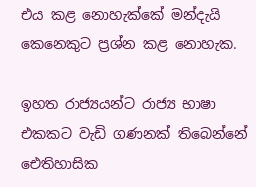එය කළ නොහැක්කේ මන්දැයි කෙනෙකුට ප්‍රශ්න කළ නොහැක.

ඉහත රාජ්‍යයන්ට රාජ්‍ය භාෂා එකකට වැඩි ගණනක් තිබෙන්නේ ඓතිහාසික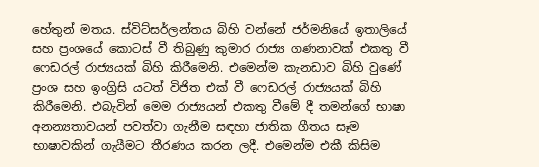හේතුන් මතය. ස්විට්සර්ලන්තය බිහි වන්නේ ජර්මනියේ ඉතාලියේ සහ ප්‍රංශයේ කොටස් වී තිබුණු කුමාර රාජ්‍ය ගණනාවක් එකතු වී ෆෙඩරල් රාජ්‍යයක් බිහි කිරීමෙනි. එමෙන්ම කැනඩාව බිහි වුණේ ප්‍රංශ සහ ඉංග්‍රිසි යටත් විජිත එක් වී ෆෙඩරල් රාජ්‍යයක් බිහි කිරීමෙනි. එබැවින් මෙම රාජ්‍යයන් එකතු වීමේ දී තමන්ගේ භාෂා අනන්‍යතාවයන් පවත්වා ගැනීම සඳහා ජාතික ගීතය සෑම භාෂාවකින් ගැයීමට තීරණය කරන ලදී. එමෙන්ම එකී කිසිම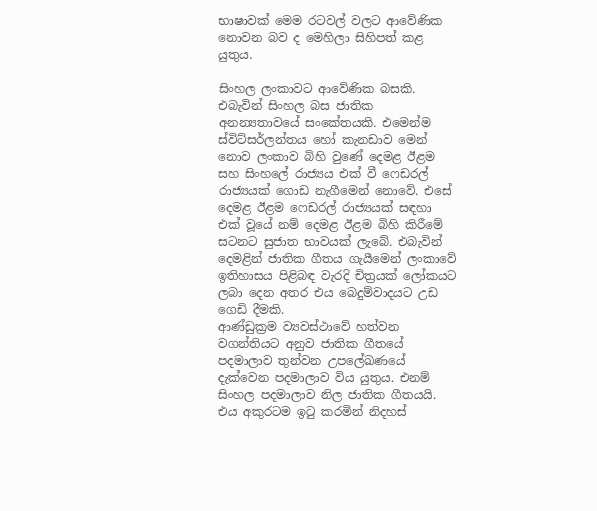භාෂාවක් මෙම රටවල් වලට ආවේණික නොවන බව ද මෙහිලා සිහිපත් කළ යුතුය.

සිංහල ලංකාවට ආවේණික බසකි. එබැවින් සිංහල බස ජාතික අනන්‍යතාවයේ සංකේතයකි. එමෙන්ම ස්විට්සර්ලන්තය හෝ කැනඩාව මෙන් නොව ලංකාව බිහි වුණේ දෙමළ ඊළම සහ සිංහලේ රාජ්‍යය එක් වී ෆෙඩරල් රාජ්‍යයක් ගොඩ නැගීමෙන් නොවේ. එසේ දෙමළ ඊළම ෆෙඩරල් රාජ්‍යයක් සඳහා එක් වූයේ නම් දෙමළ ඊළම බිහි කිරීමේ සටනට සුජාත භාවයක් ලැබේ. එබැවින් දෙමළින් ජාතික ගීතය ගැයීමෙන් ලංකාවේ ඉතිහාසය පිළිබඳ වැරදි චිත්‍රයක් ලෝකයට ලබා දෙන අතර එය බෙදුම්වාදයට උඩ ගෙඩි දීමකි.
ආණ්ඩුක්‍රම ව්‍යවස්ථාවේ හත්වන වගන්තියට අනුව ජාතික ගීතයේ පදමාලාව තුන්වන උපලේඛණයේ දැක්වෙන පදමාලාව විය යුතුය. එනම් සිංහල පදමාලාව නිල ජාතික ගීතයයි. එය අකුරටම ඉටු කරමින් නිදහස්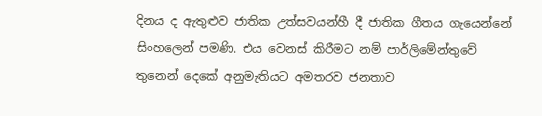දිනය ද ඇතුළුව ජාතික උත්සවයන්හී දී ජාතික ගීතය ගැයෙන්නේ සිංහලෙන් පමණි. එය වෙනස් කිරීමට නම් පාර්ලිමේන්තුවේ තුනෙන් දෙකේ අනුමැතියට අමතරව ජනතාව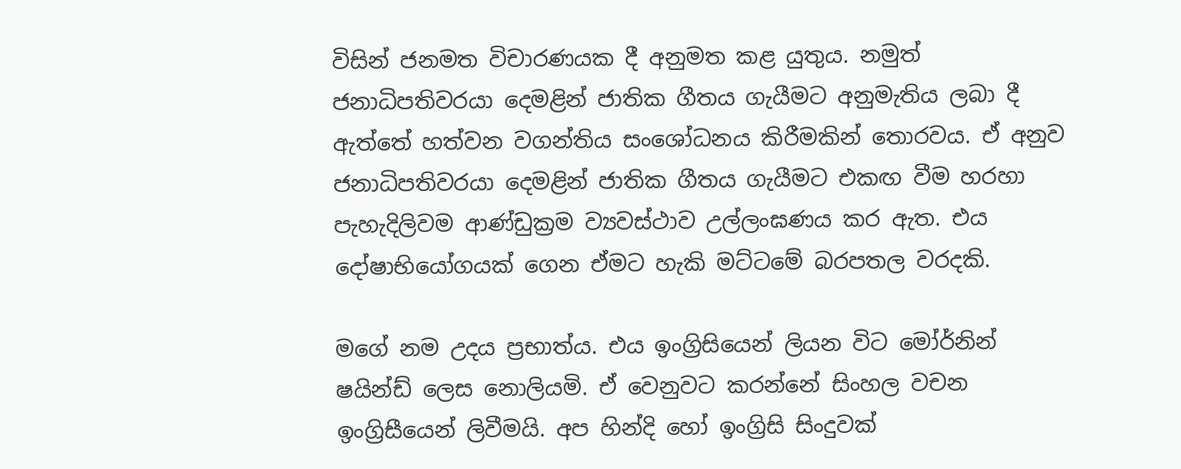විසින් ජනමත විචාරණයක දී අනුමත කළ යුතුය. නමුත් ජනාධිපතිවරයා දෙමළින් ජාතික ගීතය ගැයීමට අනුමැතිය ලබා දී ඇත්තේ හත්වන වගන්තිය සංශෝධනය කිරීමකින් තොරවය. ඒ අනුව ජනාධිපතිවරයා දෙමළින් ජාතික ගීතය ගැයීමට එකඟ වීම හරහා පැහැදිලිවම ආණ්ඩුක්‍රම ව්‍යවස්ථාව උල්ලංඝණය කර ඇත. එය දෝෂාභියෝගයක් ගෙන ඒමට හැකි මට්ටමේ බරපතල වරදකි.

මගේ නම උදය ප්‍රභාත්ය. එය ඉංග්‍රිසියෙන් ලියන විට මෝර්නින් ෂයින්ඩ් ලෙස නොලියමි. ඒ වෙනුවට කරන්නේ සිංහල වචන ඉංග්‍රිසීයෙන් ලිවීමයි. අප හින්දි හෝ ඉංග්‍රිසි සිංදුවක්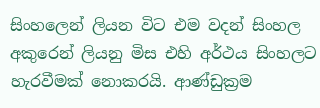සිංහලෙන් ලියන විට එම වදන් සිංහල අකුරෙන් ලියනු මිස එහි අර්ථය සිංහලට හැරවීමක් නොකරයි. ආණ්ඩුක්‍රම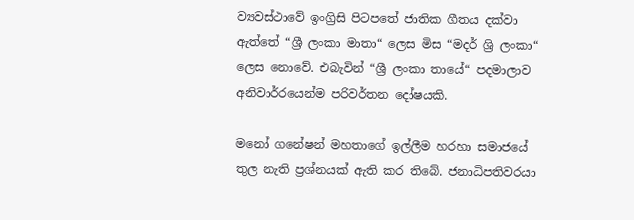ව්‍යවස්ථාවේ ඉංග්‍රිසි පිටපතේ ජාතික ගීතය දක්වා ඇත්තේ “ශ්‍රී ලංකා මාතා“ ලෙස මිස “මදර් ශ්‍රි ලංකා“ ලෙස නොවේ. එබැවින් “ශ්‍රී ලංකා තායේ“ පදමාලාව අනිවාර්රයෙන්ම පරිවර්තන දෝෂයකි.

මනෝ ගනේෂන් මහතාගේ ඉල්ලීම හරහා සමාජයේ තුල නැති ප්‍රශ්නයක් ඇති කර තිබේ. ජනාධිපතිවරයා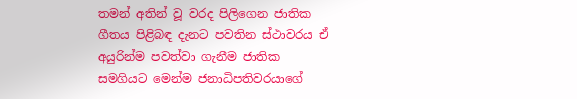තමන් අතින් වූ වරද පිලිගෙන ජාතික ගීතය පිළිබඳ දැනට පවතින ස්ථාවරය ඒ අයුරින්ම පවත්වා ගැනීම ජාතික සමගියට මෙන්ම ජනාධිපතිවරයාගේ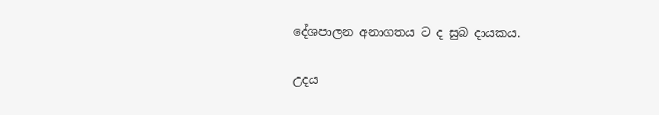දේශපාලන අනාගතය ට ද සුබ දායකය.

උදය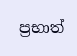ප්‍රභාත්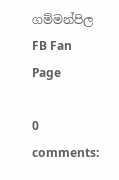ගම්මන්පිල FB Fan Page

0 comments: